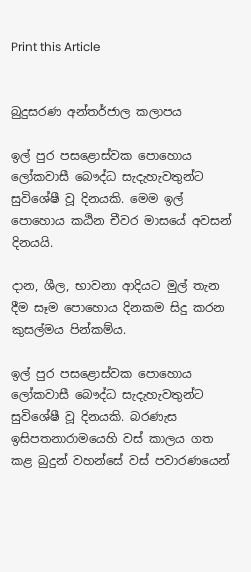Print this Article


බුදුසරණ අන්තර්ජාල කලාපය

ඉල් පුර පසළොස්වක පොහොය ලෝකවාසී බෞද්ධ සැදැහැවතුන්ට සුවිශේෂී වූ දිනයකි. මෙම ඉල් පොහොය කඨින චීවර මාසයේ අවසන් දිනයයි.

දාන, ශීල, භාවනා ආදියට මුල් තැන දීම සෑම පොහොය දිනකම සිදු කරන කුසල්මය පින්කම්ය.

ඉල් පුර පසළොස්වක පොහොය ලෝකවාසී බෞද්ධ සැදැහැවතුන්ට සුවිශේෂී වූ දිනයකි. බරණැස ඉසිපතනාරාමයෙහි වස් කාලය ගත කළ බුදුන් වහන්සේ වස් පවාරණයෙන්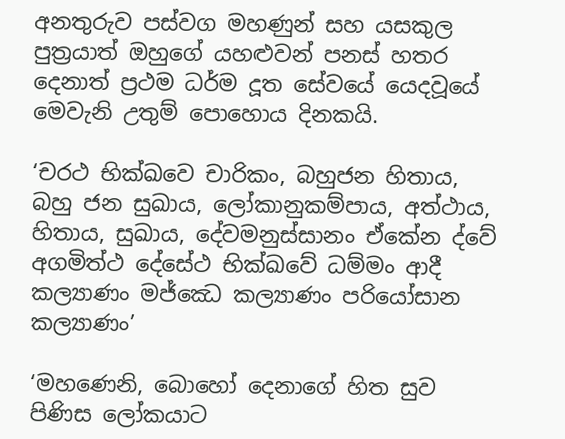අනතුරුව පස්වග මහණුන් සහ යසකුල පුත්‍රයාත් ඔහුගේ යහළුවන් පනස් හතර දෙනාත් ප්‍රථම ධර්ම දූත සේවයේ යෙදවූයේ මෙවැනි උතුම් පොහොය දිනකයි.

‘චරථ භික්ඛවෙ චාරිකං, බහුජන හිතාය, බහු ජන සුඛාය, ලෝකානුකම්පාය, අත්ථාය, හිතාය, සුඛාය, දේවමනුස්සානං ඒකේන ද්වේ අගමිත්ථ දේසේථ භික්‍ඛවේ ධම්මං ආදී කල්‍යාණං මජ්ඣෙ කල්‍යාණං පරියෝසාන කල්‍යාණං’

‘මහණෙනි, බොහෝ දෙනාගේ හිත සුව පිණිස ලෝකයාට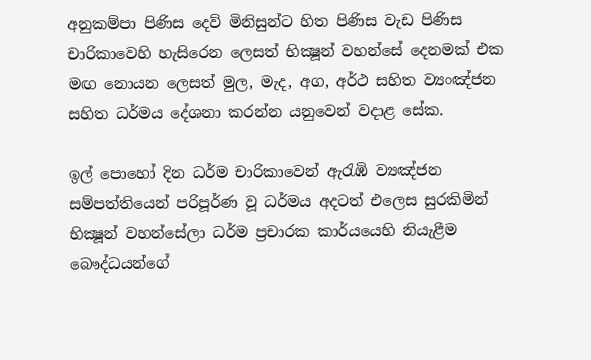අනුකම්පා පිණිස දෙව් මිනිසුන්ට හිත පිණිස වැඩ පිණිස චාරිකාවෙහි හැසිරෙන ලෙසත් භික්‍ෂූන් වහන්සේ දෙනමක් එක මඟ නොයන ලෙසත් මුල, මැද, අග, අර්ථ සහිත ව්‍යංඤ්ජන සහිත ධර්මය දේශනා කරන්න යනුවෙන් වදාළ සේක.

ඉල් පොහෝ දින ධර්ම චාරිකාවෙන් ඇරැඹි ව්‍යඤ්ජන සම්පත්තියෙන් පරිපූර්ණ වූ ධර්මය අදටත් එලෙස සුරකිමින් භික්‍ෂූන් වහන්සේලා ධර්ම ප්‍රචාරක කාර්යයෙහි නියැළීම බෞද්ධයන්ගේ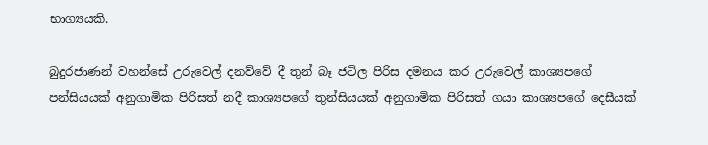භාග්‍යයකි.

බුදුරජාණන් වහන්සේ උරුවෙල් දනව්වේ දී තුන් බෑ ජටිල පිරිස දමනය කර උරුවෙල් කාශ්‍යපගේ පන්සියයක් අනුගාමික පිරිසත් නදී කාශ්‍යපගේ තුන්සියයක් අනුගාමික පිරිසත් ගයා කාශ්‍යපගේ දෙසීයක්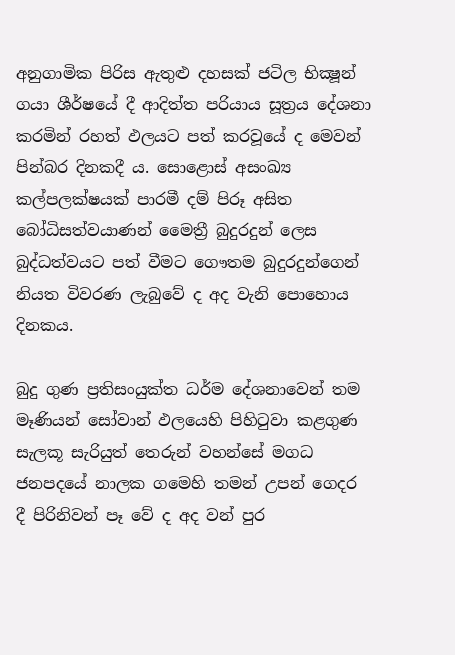අනුගාමික පිරිස ඇතුළු දහසක් ජටිල භික්‍ෂූන් ගයා ශීර්ෂයේ දී ආදිත්ත පරියාය සූත්‍රය දේශනා කරමින් රහත් ඵලයට පත් කරවූයේ ද මෙවන් පින්බර දිනකදී ය. සොළොස් අසංඛ්‍ය කල්පලක්ෂයක් පාරමී දම් පිරූ අසිත බෝධිසත්වයාණන් මෛත්‍රී බුදුරදුන් ලෙස බුද්ධත්වයට පත් වීමට ගෞතම බුදුරදුන්ගෙන් නියත විවරණ ලැබුවේ ද අද වැනි පොහොය දිනකය.

බුදු ගුණ ප්‍රතිසංයුක්ත ධර්ම දේශනාවෙන් තම මෑණියන් සෝවාන් ඵලයෙහි පිහිටුවා කළගුණ සැලකූ සැරියුත් තෙරුන් වහන්සේ මගධ ජනපදයේ නාලක ගමෙහි තමන් උපන් ගෙදර දී පිරිනිවන් පෑ වේ ද අද වන් පුර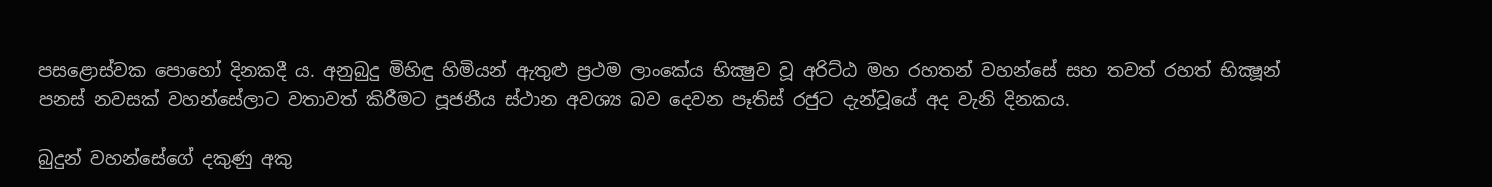පසළොස්වක පොහෝ දිනකදී ය. අනුබුදු මිහිඳු හිමියන් ඇතුළු ප්‍රථම ලාංකේය භික්‍ෂුව වූ අරිට්ඨ මහ රහතන් වහන්සේ සහ තවත් රහත් භික්‍ෂූන් පනස් නවසක් වහන්සේලාට වතාවත් කිරීමට පූජනීය ස්ථාන අවශ්‍ය බව දෙවන පෑතිස් රජුට දැන්වූයේ අද වැනි දිනකය.

බුදුන් වහන්සේගේ දකුණු අකු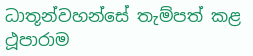ධාතූන්වහන්සේ තැම්පත් කළ ථූපාරාම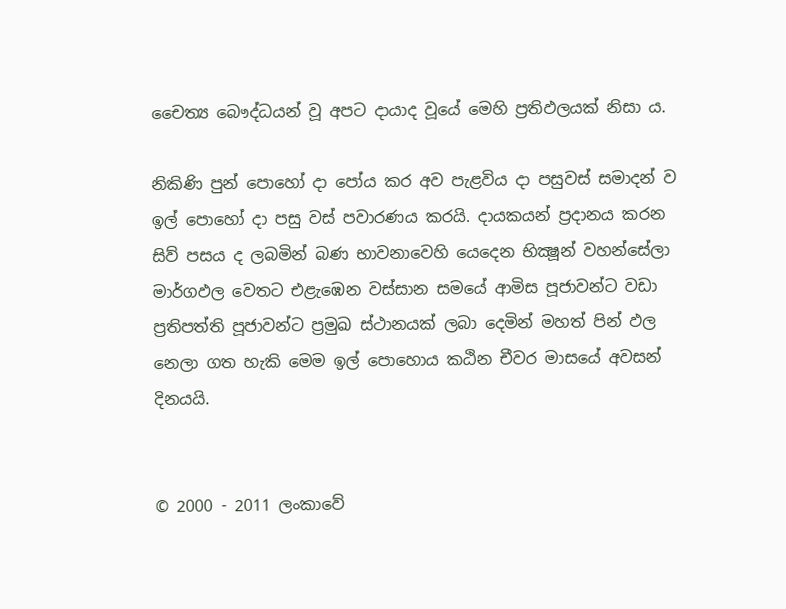චෛත්‍ය බෞද්ධයන් වූ අපට දායාද වූයේ මෙහි ප්‍රතිඵලයක් නිසා ය.

නිකිණි පුන් පොහෝ දා පෝය කර අව පැළවිය දා පසුවස් සමාදන් ව ඉල් පොහෝ දා පසු වස් පවාරණය කරයි. දායකයන් ප්‍රදානය කරන සිව් පසය ද ලබමින් බණ භාවනාවෙහි යෙදෙන භික්‍ෂූන් වහන්සේලා මාර්ගඵල වෙතට එළැඹෙන වස්සාන සමයේ ආමිස පූජාවන්ට වඩා ප්‍රතිපත්ති පූජාවන්ට ප්‍රමුඛ ස්ථානයක් ලබා දෙමින් මහත් පින් ඵල නෙලා ගත හැකි මෙම ඉල් පොහොය කඨින චීවර මාසයේ අවසන් දිනයයි.


© 2000 - 2011 ලංකාවේ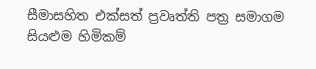සීමාසහිත එක්සත් ප්‍රවෘත්ති පත්‍ර සමාගම
සියළුම හිමිකම්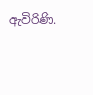ඇවිරිණි.